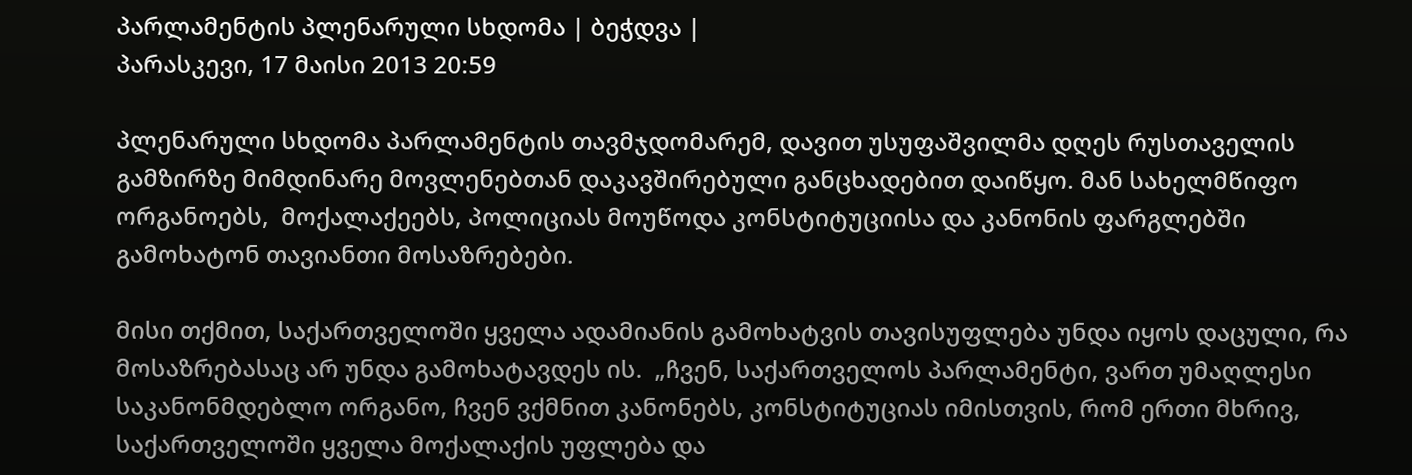პარლამენტის პლენარული სხდომა | ბეჭდვა |
პარასკევი, 17 მაისი 2013 20:59

პლენარული სხდომა პარლამენტის თავმჯდომარემ, დავით უსუფაშვილმა დღეს რუსთაველის გამზირზე მიმდინარე მოვლენებთან დაკავშირებული განცხადებით დაიწყო. მან სახელმწიფო ორგანოებს,  მოქალაქეებს, პოლიციას მოუწოდა კონსტიტუციისა და კანონის ფარგლებში გამოხატონ თავიანთი მოსაზრებები.

მისი თქმით, საქართველოში ყველა ადამიანის გამოხატვის თავისუფლება უნდა იყოს დაცული, რა მოსაზრებასაც არ უნდა გამოხატავდეს ის.  „ჩვენ, საქართველოს პარლამენტი, ვართ უმაღლესი საკანონმდებლო ორგანო, ჩვენ ვქმნით კანონებს, კონსტიტუციას იმისთვის, რომ ერთი მხრივ, საქართველოში ყველა მოქალაქის უფლება და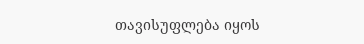თავისუფლება იყოს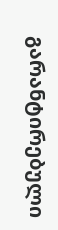გარანტირებული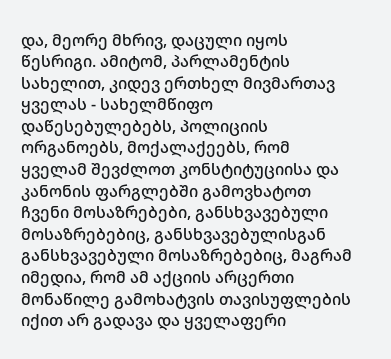და, მეორე მხრივ, დაცული იყოს წესრიგი. ამიტომ, პარლამენტის სახელით, კიდევ ერთხელ მივმართავ ყველას - სახელმწიფო დაწესებულებებს, პოლიციის ორგანოებს, მოქალაქეებს, რომ ყველამ შევძლოთ კონსტიტუციისა და კანონის ფარგლებში გამოვხატოთ ჩვენი მოსაზრებები, განსხვავებული მოსაზრებებიც, განსხვავებულისგან განსხვავებული მოსაზრებებიც, მაგრამ იმედია, რომ ამ აქციის არცერთი მონაწილე გამოხატვის თავისუფლების იქით არ გადავა და ყველაფერი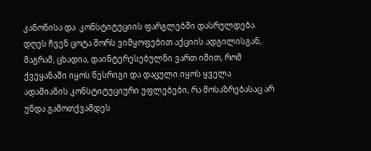კანონისა და  კონსტიტუციის ფარგლებში დასრულდება. დღეს ჩვენ ცოტა შორს ვიმყოფებით აქციის ადგილისგან, მაგრამ, ცხადია, დაინტერესებულნი ვართ იმით, რომ ქვეყანაში იყოს წესრიგი და დაცული იყოს ყველა ადამიანის კონსტიტუციური უფლებები, რა მოსაზრებასაც არ  უნდა გამოთქვამდეს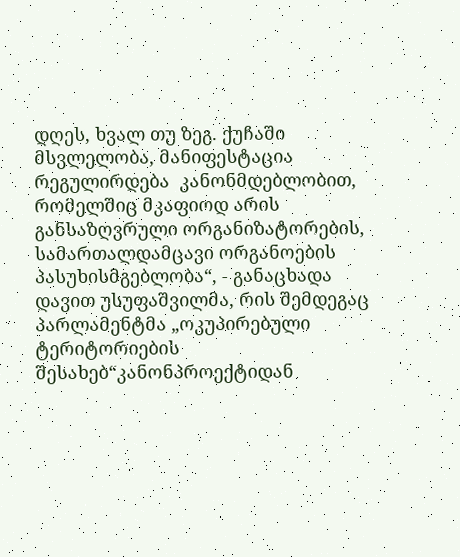დღეს, ხვალ თუ ზეგ. ქუჩაში მსვლელობა, მანიფესტაცია რეგულირდება  კანონმდებლობით, რომელშიც მკაფიოდ არის განსაზღვრული ორგანიზატორების, სამართალდამცავი ორგანოების პასუხისმგებლობა“, - განაცხადა  დავით უსუფაშვილმა, რის შემდეგაც პარლამენტმა „ოკუპირებული ტერიტორიების შესახებ“კანონპროექტიდან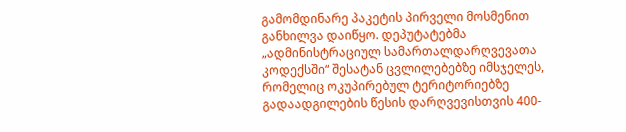გამომდინარე პაკეტის პირველი მოსმენით განხილვა დაიწყო. დეპუტატებმა  „ადმინისტრაციულ სამართალდარღვევათა კოდექსში“ შესატან ცვლილებებზე იმსჯელეს, რომელიც ოკუპირებულ ტერიტორიებზე გადაადგილების წესის დარღვევისთვის 400-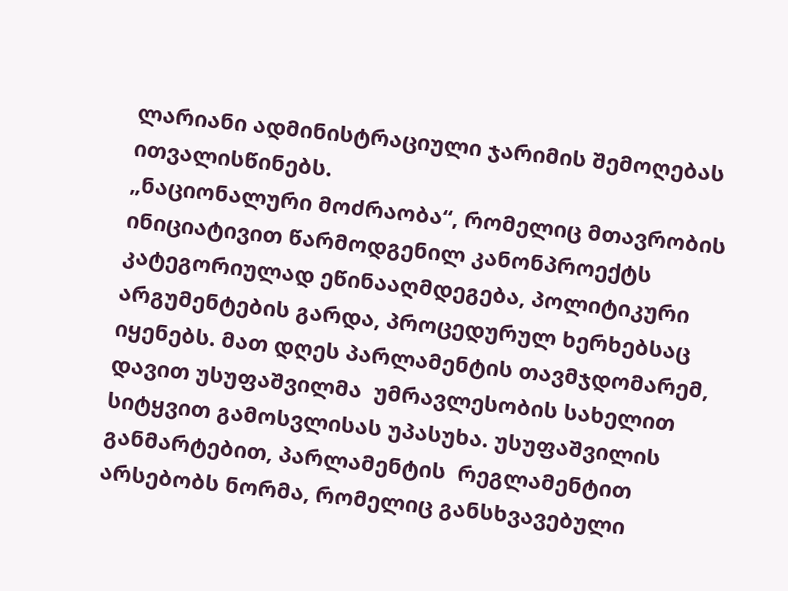ლარიანი ადმინისტრაციული ჯარიმის შემოღებას ითვალისწინებს.
„ნაციონალური მოძრაობა“, რომელიც მთავრობის ინიციატივით წარმოდგენილ კანონპროექტს კატეგორიულად ეწინააღმდეგება, პოლიტიკური არგუმენტების გარდა, პროცედურულ ხერხებსაც  იყენებს. მათ დღეს პარლამენტის თავმჯდომარემ, დავით უსუფაშვილმა  უმრავლესობის სახელით სიტყვით გამოსვლისას უპასუხა. უსუფაშვილის განმარტებით, პარლამენტის  რეგლამენტით არსებობს ნორმა, რომელიც განსხვავებული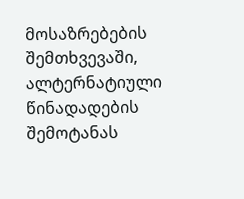მოსაზრებების შემთხვევაში, ალტერნატიული წინადადების  შემოტანას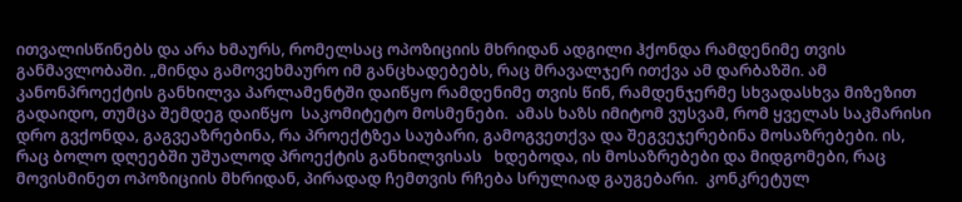ითვალისწინებს და არა ხმაურს, რომელსაც ოპოზიციის მხრიდან ადგილი ჰქონდა რამდენიმე თვის განმავლობაში. „მინდა გამოვეხმაურო იმ განცხადებებს, რაც მრავალჯერ ითქვა ამ დარბაზში. ამ კანონპროექტის განხილვა პარლამენტში დაიწყო რამდენიმე თვის წინ, რამდენჯერმე სხვადასხვა მიზეზით გადაიდო, თუმცა შემდეგ დაიწყო  საკომიტეტო მოსმენები.  ამას ხაზს იმიტომ ვუსვამ, რომ ყველას საკმარისი დრო გვქონდა, გაგვეაზრებინა, რა პროექტზეა საუბარი, გამოგვეთქვა და შეგვეჯერებინა მოსაზრებები. ის, რაც ბოლო დღეებში უშუალოდ პროექტის განხილვისას   ხდებოდა, ის მოსაზრებები და მიდგომები, რაც მოვისმინეთ ოპოზიციის მხრიდან, პირადად ჩემთვის რჩება სრულიად გაუგებარი.  კონკრეტულ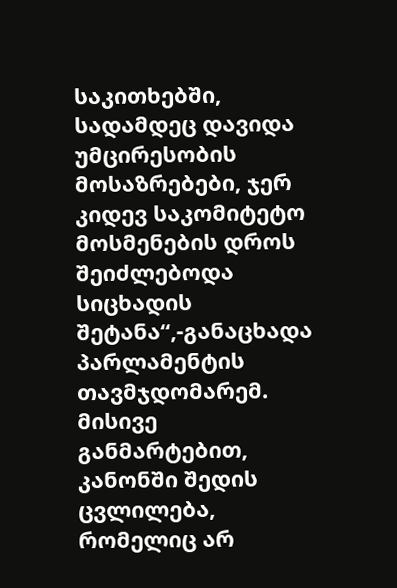საკითხებში, სადამდეც დავიდა უმცირესობის მოსაზრებები, ჯერ კიდევ საკომიტეტო მოსმენების დროს შეიძლებოდა სიცხადის შეტანა“,-განაცხადა პარლამენტის თავმჯდომარემ. მისივე განმარტებით, კანონში შედის ცვლილება, რომელიც არ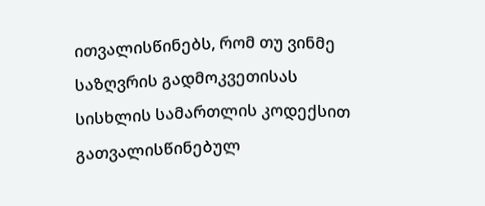ითვალისწინებს, რომ თუ ვინმე  საზღვრის გადმოკვეთისას სისხლის სამართლის კოდექსით გათვალისწინებულ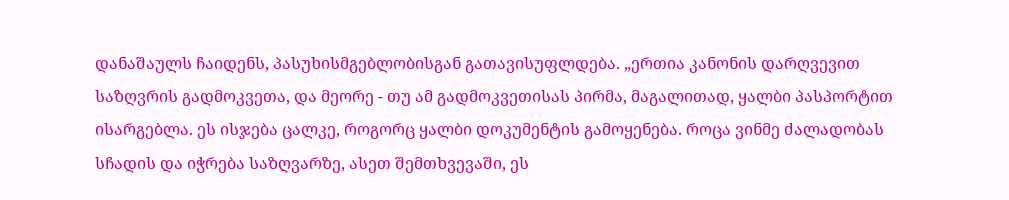დანაშაულს ჩაიდენს, პასუხისმგებლობისგან გათავისუფლდება. „ერთია კანონის დარღვევით საზღვრის გადმოკვეთა, და მეორე - თუ ამ გადმოკვეთისას პირმა, მაგალითად, ყალბი პასპორტით ისარგებლა. ეს ისჯება ცალკე, როგორც ყალბი დოკუმენტის გამოყენება. როცა ვინმე ძალადობას სჩადის და იჭრება საზღვარზე, ასეთ შემთხვევაში, ეს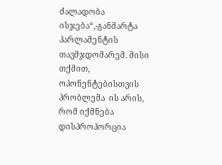ძალადობა ისჯება“,-განმარტა პარლამენტის თავმჯდომარემ. მისი თქმით, ოპონენტებისთვის პრობლემა  ის არის, რომ იქმნება დისპროპორცია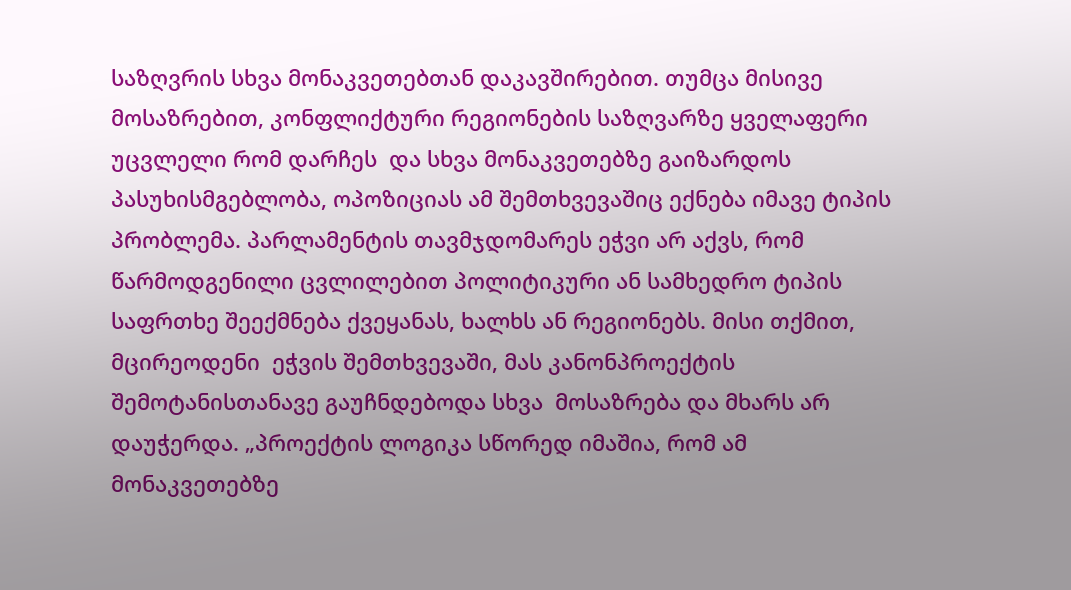საზღვრის სხვა მონაკვეთებთან დაკავშირებით. თუმცა მისივე მოსაზრებით, კონფლიქტური რეგიონების საზღვარზე ყველაფერი უცვლელი რომ დარჩეს  და სხვა მონაკვეთებზე გაიზარდოს პასუხისმგებლობა, ოპოზიციას ამ შემთხვევაშიც ექნება იმავე ტიპის პრობლემა. პარლამენტის თავმჯდომარეს ეჭვი არ აქვს, რომ წარმოდგენილი ცვლილებით პოლიტიკური ან სამხედრო ტიპის საფრთხე შეექმნება ქვეყანას, ხალხს ან რეგიონებს. მისი თქმით, მცირეოდენი  ეჭვის შემთხვევაში, მას კანონპროექტის შემოტანისთანავე გაუჩნდებოდა სხვა  მოსაზრება და მხარს არ დაუჭერდა. „პროექტის ლოგიკა სწორედ იმაშია, რომ ამ მონაკვეთებზე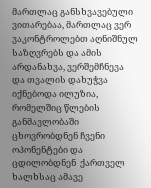მართლაც განსხვავებული ვითარებაა, მართლაც ვერ ვაკონტროლებთ აღნიშნულ საზღვრებს და ამის არდანახვა, ვერშემჩნევა და თვალის დახუჭვა იქნებოდა ილუზია, რომელშიც წლების განმავლობაში ცხოვრობდნენ ჩვენი ოპონენტები და ცდილობდნენ  ქართველ ხალხსაც ამავე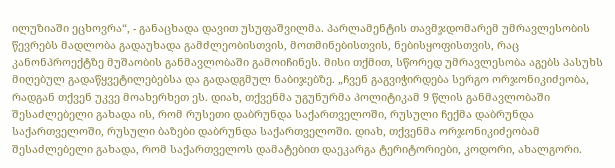ილუზიაში ეცხოვრა“, - განაცხადა დავით უსუფაშვილმა. პარლამენტის თავმჯდომარემ უმრავლესობის წევრებს მადლობა გადაუხადა გამძლეობისთვის, მოთმინებისთვის, ნებისყოფისთვის, რაც კანონპროექტზე მუშაობის განმავლობაში გამოიჩინეს. მისი თქმით, სწორედ უმრავლესობა აგებს პასუხს მიღებულ გადაწყვეტილებებსა და გადადგმულ ნაბიჯებზე. „ჩვენ გაგვიჭირდება სერგო ორჯონიკიძეობა, რადგან თქვენ უკვე მოახერხეთ ეს. დიახ, თქვენმა უგუნურმა პოლიტიკამ 9 წლის განმავლობაში შესაძლებელი გახადა ის, რომ რუსეთი დაბრუნდა საქართველოში, რუსული ჩექმა დაბრუნდა საქართველოში, რუსული ბაზები დაბრუნდა საქართველოში. დიახ, თქვენმა ორჯონიკიძეობამ შესაძლებელი გახადა, რომ საქართველოს დამატებით დაეკარგა ტერიტორიები, კოდორი, ახალგორი.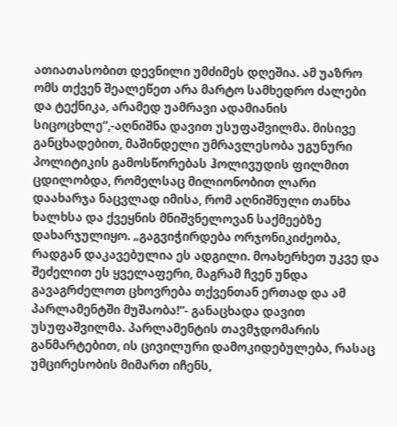ათიათასობით დევნილი უმძიმეს დღეშია. ამ უაზრო ომს თქვენ შეალეწეთ არა მარტო სამხედრო ძალები და ტექნიკა, არამედ უამრავი ადამიანის სიცოცხლე“,-აღნიშნა დავით უსუფაშვილმა. მისივე განცხადებით, მაშინდელი უმრავლესობა უგუნური პოლიტიკის გამოსწორებას ჰოლივუდის ფილმით ცდილობდა, რომელსაც მილიონობით ლარი დაახარჯა ნაცვლად იმისა, რომ აღნიშნული თანხა ხალხსა და ქვეყნის მნიშვნელოვან საქმეებზე დახარჯულიყო. „გაგვიჭირდება ორჯონიკიძეობა, რადგან დაკავებულია ეს ადგილი. მოახერხეთ უკვე და შეძელით ეს ყველაფერი, მაგრამ ჩვენ უნდა გავაგრძელოთ ცხოვრება თქვენთან ერთად და ამ პარლამენტში მუშაობა!“- განაცხადა დავით უსუფაშვილმა. პარლამენტის თავმჯდომარის განმარტებით, ის ცივილური დამოკიდებულება, რასაც უმცირესობის მიმართ იჩენს,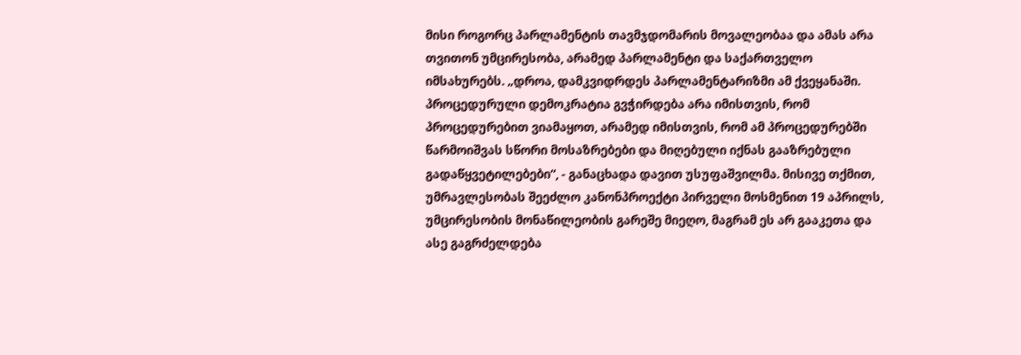მისი როგორც პარლამენტის თავმჯდომარის მოვალეობაა და ამას არა თვითონ უმცირესობა, არამედ პარლამენტი და საქართველო იმსახურებს. „დროა, დამკვიდრდეს პარლამენტარიზმი ამ ქვეყანაში.  პროცედურული დემოკრატია გვჭირდება არა იმისთვის, რომ პროცედურებით ვიამაყოთ, არამედ იმისთვის, რომ ამ პროცედურებში  წარმოიშვას სწორი მოსაზრებები და მიღებული იქნას გააზრებული გადაწყვეტილებები“, - განაცხადა დავით უსუფაშვილმა. მისივე თქმით, უმრავლესობას შეეძლო კანონპროექტი პირველი მოსმენით 19 აპრილს, უმცირესობის მონაწილეობის გარეშე მიეღო, მაგრამ ეს არ გააკეთა და ასე გაგრძელდება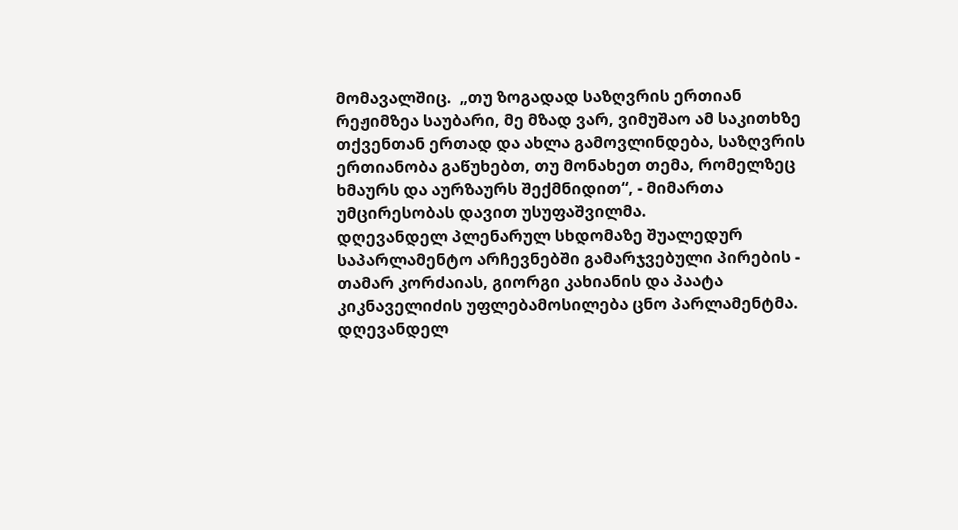მომავალშიც.  „თუ ზოგადად საზღვრის ერთიან რეჟიმზეა საუბარი, მე მზად ვარ, ვიმუშაო ამ საკითხზე თქვენთან ერთად და ახლა გამოვლინდება, საზღვრის ერთიანობა გაწუხებთ, თუ მონახეთ თემა, რომელზეც ხმაურს და აურზაურს შექმნიდით“, - მიმართა უმცირესობას დავით უსუფაშვილმა.
დღევანდელ პლენარულ სხდომაზე შუალედურ საპარლამენტო არჩევნებში გამარჯვებული პირების - თამარ კორძაიას, გიორგი კახიანის და პაატა კიკნაველიძის უფლებამოსილება ცნო პარლამენტმა.
დღევანდელ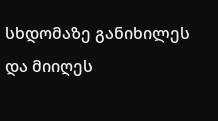სხდომაზე განიხილეს და მიიღეს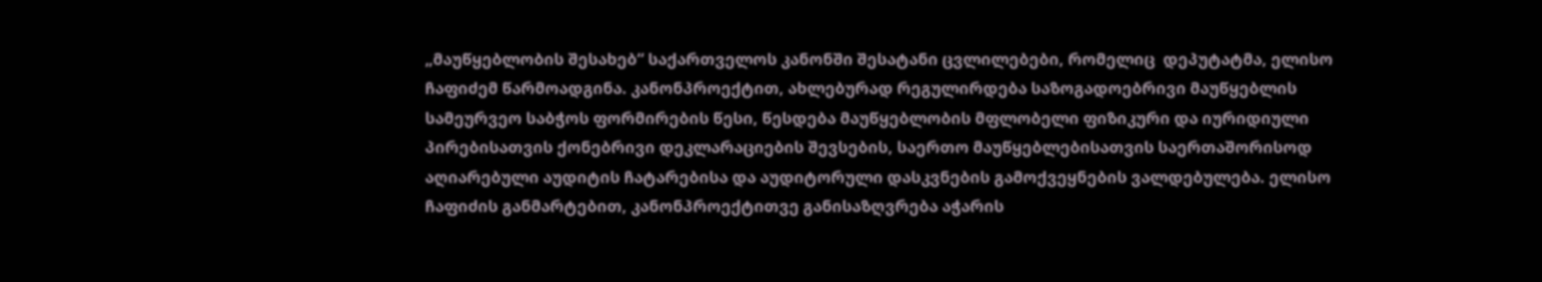„მაუწყებლობის შესახებ“ საქართველოს კანონში შესატანი ცვლილებები, რომელიც  დეპუტატმა, ელისო ჩაფიძემ წარმოადგინა. კანონპროექტით, ახლებურად რეგულირდება საზოგადოებრივი მაუწყებლის სამეურვეო საბჭოს ფორმირების წესი, წესდება მაუწყებლობის მფლობელი ფიზიკური და იურიდიული პირებისათვის ქონებრივი დეკლარაციების შევსების, საერთო მაუწყებლებისათვის საერთაშორისოდ აღიარებული აუდიტის ჩატარებისა და აუდიტორული დასკვნების გამოქვეყნების ვალდებულება. ელისო ჩაფიძის განმარტებით, კანონპროექტითვე განისაზღვრება აჭარის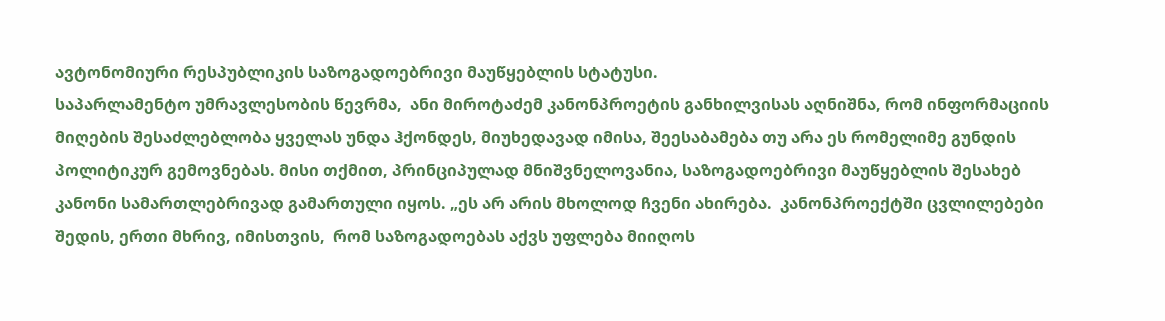ავტონომიური რესპუბლიკის საზოგადოებრივი მაუწყებლის სტატუსი.
საპარლამენტო უმრავლესობის წევრმა,  ანი მიროტაძემ კანონპროეტის განხილვისას აღნიშნა, რომ ინფორმაციის მიღების შესაძლებლობა ყველას უნდა ჰქონდეს, მიუხედავად იმისა, შეესაბამება თუ არა ეს რომელიმე გუნდის  პოლიტიკურ გემოვნებას. მისი თქმით, პრინციპულად მნიშვნელოვანია, საზოგადოებრივი მაუწყებლის შესახებ კანონი სამართლებრივად გამართული იყოს. „ეს არ არის მხოლოდ ჩვენი ახირება.  კანონპროექტში ცვლილებები შედის, ერთი მხრივ, იმისთვის,  რომ საზოგადოებას აქვს უფლება მიიღოს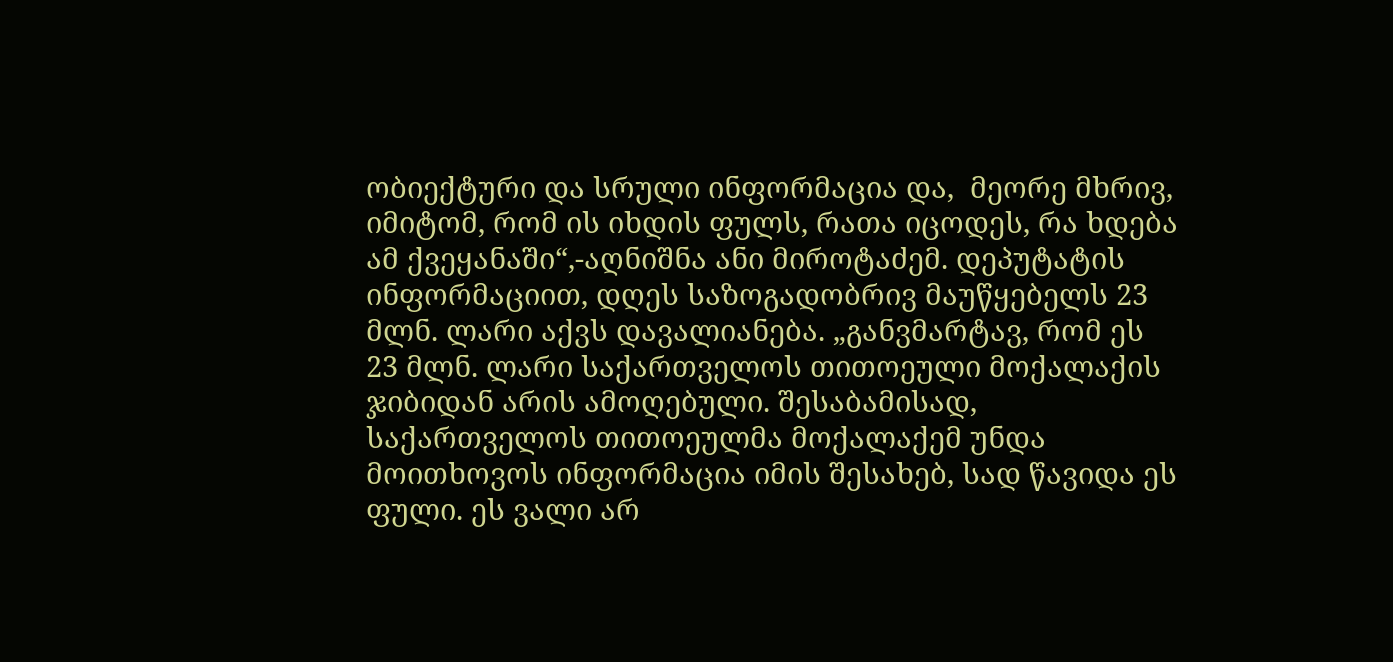ობიექტური და სრული ინფორმაცია და,  მეორე მხრივ, იმიტომ, რომ ის იხდის ფულს, რათა იცოდეს, რა ხდება ამ ქვეყანაში“,-აღნიშნა ანი მიროტაძემ. დეპუტატის ინფორმაციით, დღეს საზოგადობრივ მაუწყებელს 23 მლნ. ლარი აქვს დავალიანება. „განვმარტავ, რომ ეს 23 მლნ. ლარი საქართველოს თითოეული მოქალაქის ჯიბიდან არის ამოღებული. შესაბამისად, საქართველოს თითოეულმა მოქალაქემ უნდა მოითხოვოს ინფორმაცია იმის შესახებ, სად წავიდა ეს ფული. ეს ვალი არ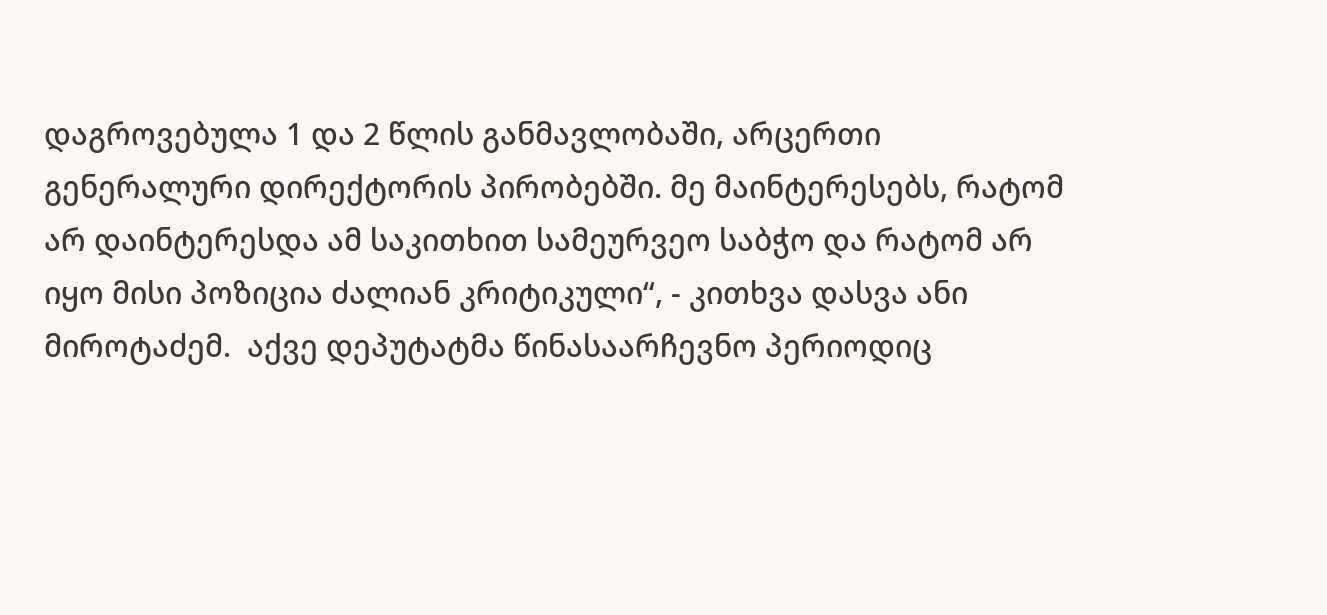დაგროვებულა 1 და 2 წლის განმავლობაში, არცერთი გენერალური დირექტორის პირობებში. მე მაინტერესებს, რატომ არ დაინტერესდა ამ საკითხით სამეურვეო საბჭო და რატომ არ იყო მისი პოზიცია ძალიან კრიტიკული“, - კითხვა დასვა ანი მიროტაძემ.  აქვე დეპუტატმა წინასაარჩევნო პერიოდიც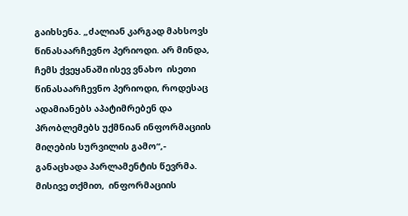გაიხსენა. „ძალიან კარგად მახსოვს წინასაარჩევნო პერიოდი. არ მინდა, ჩემს ქვეყანაში ისევ ვნახო  ისეთი წინასაარჩევნო პერიოდი, როდესაც ადამიანებს აპატიმრებენ და პრობლემებს უქმნიან ინფორმაციის მიღების სურვილის გამო“,- განაცხადა პარლამენტის წევრმა. მისივე თქმით,  ინფორმაციის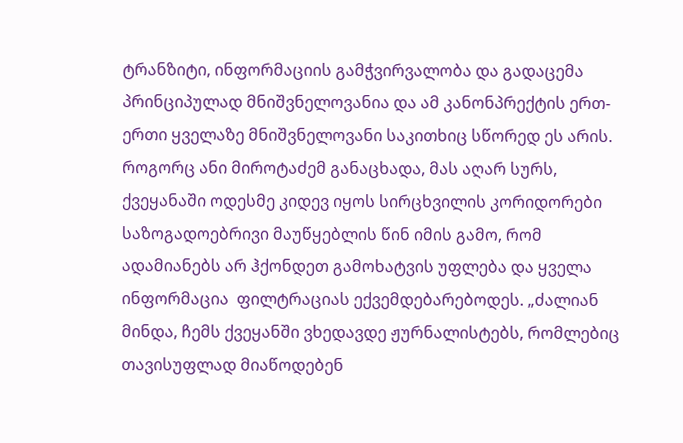ტრანზიტი, ინფორმაციის გამჭვირვალობა და გადაცემა პრინციპულად მნიშვნელოვანია და ამ კანონპრექტის ერთ-ერთი ყველაზე მნიშვნელოვანი საკითხიც სწორედ ეს არის.  როგორც ანი მიროტაძემ განაცხადა, მას აღარ სურს, ქვეყანაში ოდესმე კიდევ იყოს სირცხვილის კორიდორები საზოგადოებრივი მაუწყებლის წინ იმის გამო, რომ  ადამიანებს არ ჰქონდეთ გამოხატვის უფლება და ყველა ინფორმაცია  ფილტრაციას ექვემდებარებოდეს. „ძალიან მინდა, ჩემს ქვეყანში ვხედავდე ჟურნალისტებს, რომლებიც თავისუფლად მიაწოდებენ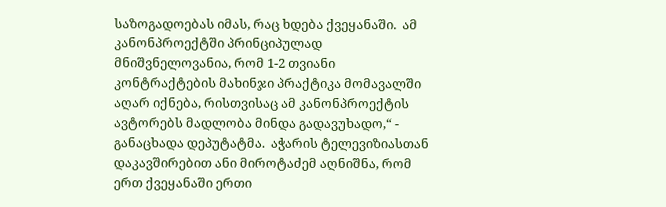საზოგადოებას იმას, რაც ხდება ქვეყანაში.  ამ კანონპროექტში პრინციპულად მნიშვნელოვანია, რომ 1-2 თვიანი კონტრაქტების მახინჯი პრაქტიკა მომავალში აღარ იქნება, რისთვისაც ამ კანონპროექტის ავტორებს მადლობა მინდა გადავუხადო,“ - განაცხადა დეპუტატმა.  აჭარის ტელევიზიასთან დაკავშირებით ანი მიროტაძემ აღნიშნა, რომ ერთ ქვეყანაში ერთი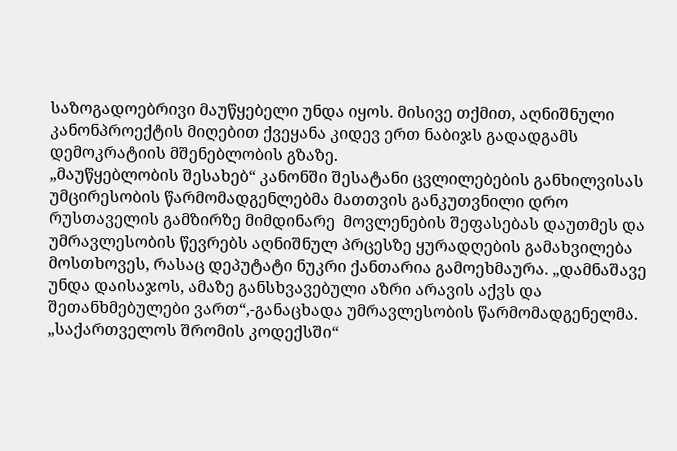საზოგადოებრივი მაუწყებელი უნდა იყოს. მისივე თქმით, აღნიშნული კანონპროექტის მიღებით ქვეყანა კიდევ ერთ ნაბიჯს გადადგამს დემოკრატიის მშენებლობის გზაზე.
„მაუწყებლობის შესახებ“ კანონში შესატანი ცვლილებების განხილვისას უმცირესობის წარმომადგენლებმა მათთვის განკუთვნილი დრო რუსთაველის გამზირზე მიმდინარე  მოვლენების შეფასებას დაუთმეს და უმრავლესობის წევრებს აღნიშნულ პრცესზე ყურადღების გამახვილება მოსთხოვეს, რასაც დეპუტატი ნუკრი ქანთარია გამოეხმაურა. „დამნაშავე უნდა დაისაჯოს, ამაზე განსხვავებული აზრი არავის აქვს და შეთანხმებულები ვართ“,-განაცხადა უმრავლესობის წარმომადგენელმა.
„საქართველოს შრომის კოდექსში“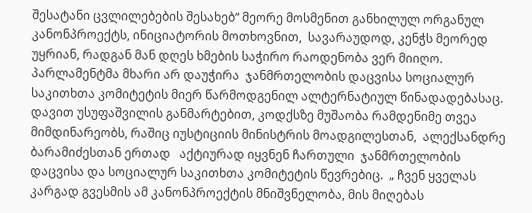შესატანი ცვლილებების შესახებ“ მეორე მოსმენით განხილულ ორგანულ კანონპროექტს, ინიციატორის მოთხოვნით,  სავარაუდოდ, კენჭს მეორედ უყრიან, რადგან მან დღეს ხმების საჭირო რაოდენობა ვერ მიიღო. პარლამენტმა მხარი არ დაუჭირა  ჯანმრთელობის დაცვისა სოციალურ საკითხთა კომიტეტის მიერ წარმოდგენილ ალტერნატიულ წინადადებასაც. დავით უსუფაშვილის განმარტებით, კოდქსზე მუშაობა რამდენიმე თვეა მიმდინარეობს, რაშიც იუსტიციის მინისტრის მოადგილესთან,  ალექსანდრე ბარამიძესთან ერთად   აქტიურად იყვნენ ჩართული  ჯანმრთელობის დაცვისა და სოციალურ საკითხთა კომიტეტის წევრებიც.  „ ჩვენ ყველას კარგად გვესმის ამ კანონპროექტის მნიშვნელობა, მის მიღებას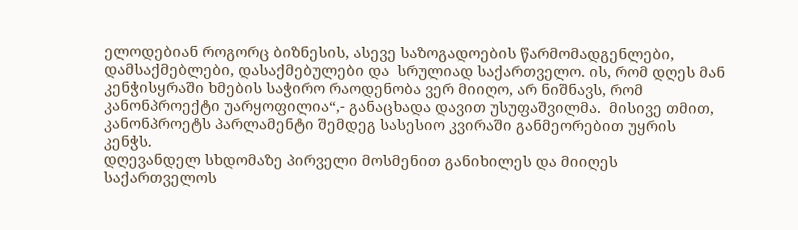ელოდებიან როგორც ბიზნესის, ასევე საზოგადოების წარმომადგენლები, დამსაქმებლები, დასაქმებულები და  სრულიად საქართველო. ის, რომ დღეს მან კენჭისყრაში ხმების საჭირო რაოდენობა ვერ მიიღო, არ ნიშნავს, რომ კანონპროექტი უარყოფილია“,- განაცხადა დავით უსუფაშვილმა.  მისივე თმით, კანონპროეტს პარლამენტი შემდეგ სასესიო კვირაში განმეორებით უყრის კენჭს.
დღევანდელ სხდომაზე პირველი მოსმენით განიხილეს და მიიღეს  საქართველოს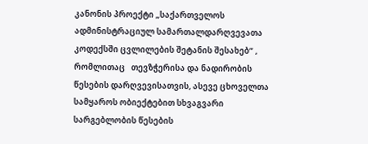კანონის პროექტი „საქართველოს ადმინისტრაციულ სამართალდარღვევათა კოდექსში ცვლილების შეტანის შესახებ“ , რომლითაც   თევზჭერისა და ნადირობის წესების დარღვევისათვის, ასევე ცხოველთა სამყაროს ობიექტებით სხვაგვარი სარგებლობის წესების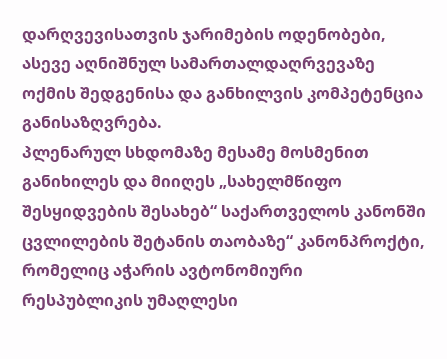დარღვევისათვის ჯარიმების ოდენობები, ასევე აღნიშნულ სამართალდაღრვევაზე ოქმის შედგენისა და განხილვის კომპეტენცია განისაზღვრება.
პლენარულ სხდომაზე მესამე მოსმენით განიხილეს და მიიღეს „სახელმწიფო შესყიდვების შესახებ“ საქართველოს კანონში ცვლილების შეტანის თაობაზე“ კანონპროქტი, რომელიც აჭარის ავტონომიური რესპუბლიკის უმაღლესი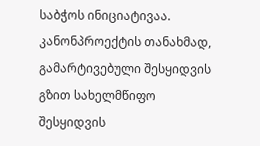საბჭოს ინიციატივაა. კანონპროექტის თანახმად, გამარტივებული შესყიდვის გზით სახელმწიფო შესყიდვის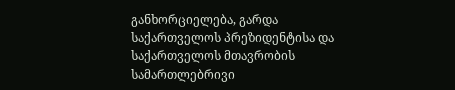განხორციელება, გარდა საქართველოს პრეზიდენტისა და საქართველოს მთავრობის სამართლებრივი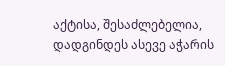აქტისა, შესაძლებელია, დადგინდეს ასევე აჭარის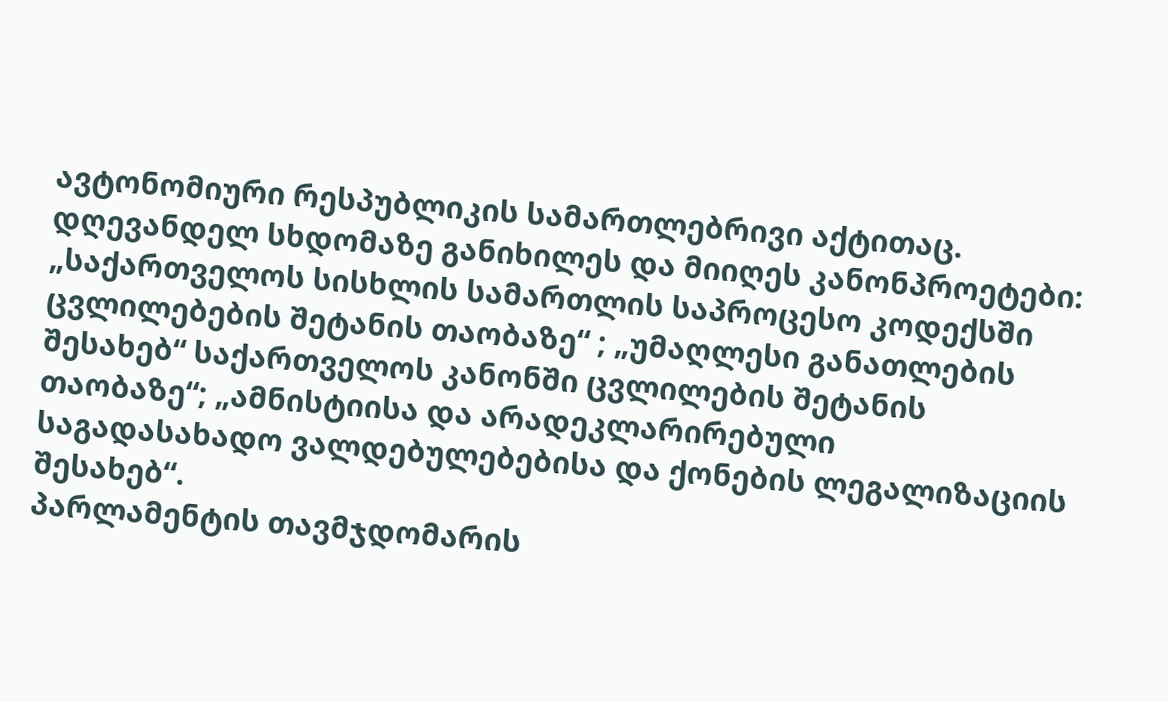ავტონომიური რესპუბლიკის სამართლებრივი აქტითაც.
დღევანდელ სხდომაზე განიხილეს და მიიღეს კანონპროეტები: „საქართველოს სისხლის სამართლის საპროცესო კოდექსში ცვლილებების შეტანის თაობაზე“ ; „უმაღლესი განათლების შესახებ“ საქართველოს კანონში ცვლილების შეტანის თაობაზე“; „ამნისტიისა და არადეკლარირებული საგადასახადო ვალდებულებებისა და ქონების ლეგალიზაციის შესახებ“.
პარლამენტის თავმჯდომარის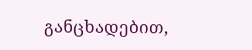განცხადებით,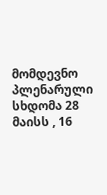მომდევნო პლენარული სხდომა 28 მაისს , 16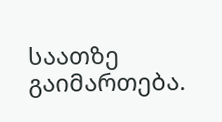საათზე გაიმართება.